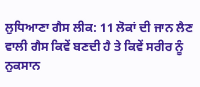ਲੁਧਿਆਣਾ ਗੈਸ ਲੀਕ: 11 ਲੋਕਾਂ ਦੀ ਜਾਨ ਲੈਣ ਵਾਲੀ ਗੈਸ ਕਿਵੇਂ ਬਣਦੀ ਹੈ ਤੇ ਕਿਵੇਂ ਸਰੀਰ ਨੂੰ ਨੁਕਸਾਨ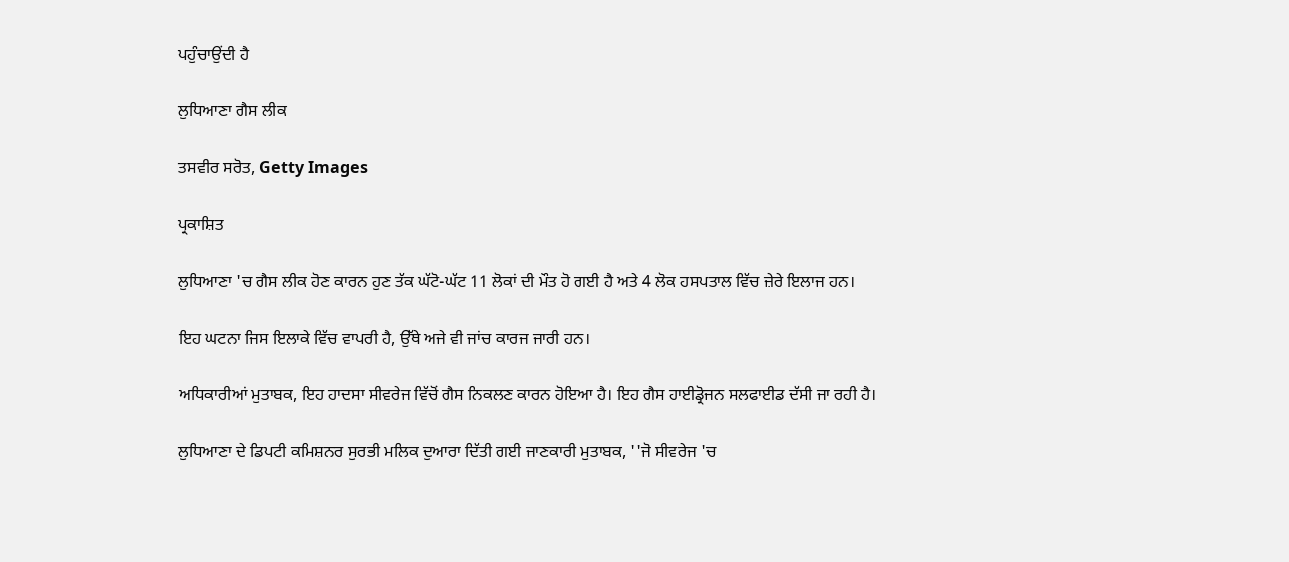ਪਹੁੰਚਾਉਂਦੀ ਹੈ

ਲੁਧਿਆਣਾ ਗੈਸ ਲੀਕ

ਤਸਵੀਰ ਸਰੋਤ, Getty Images

ਪ੍ਰਕਾਸ਼ਿਤ

ਲੁਧਿਆਣਾ 'ਚ ਗੈਸ ਲੀਕ ਹੋਣ ਕਾਰਨ ਹੁਣ ਤੱਕ ਘੱਟੋ-ਘੱਟ 11 ਲੋਕਾਂ ਦੀ ਮੌਤ ਹੋ ਗਈ ਹੈ ਅਤੇ 4 ਲੋਕ ਹਸਪਤਾਲ ਵਿੱਚ ਜ਼ੇਰੇ ਇਲਾਜ ਹਨ।

ਇਹ ਘਟਨਾ ਜਿਸ ਇਲਾਕੇ ਵਿੱਚ ਵਾਪਰੀ ਹੈ, ਉੱਥੇ ਅਜੇ ਵੀ ਜਾਂਚ ਕਾਰਜ ਜਾਰੀ ਹਨ।

ਅਧਿਕਾਰੀਆਂ ਮੁਤਾਬਕ, ਇਹ ਹਾਦਸਾ ਸੀਵਰੇਜ ਵਿੱਚੋਂ ਗੈਸ ਨਿਕਲਣ ਕਾਰਨ ਹੋਇਆ ਹੈ। ਇਹ ਗੈਸ ਹਾਈਡ੍ਰੋਜਨ ਸਲਫਾਈਡ ਦੱਸੀ ਜਾ ਰਹੀ ਹੈ।

ਲੁਧਿਆਣਾ ਦੇ ਡਿਪਟੀ ਕਮਿਸ਼ਨਰ ਸੁਰਭੀ ਮਲਿਕ ਦੁਆਰਾ ਦਿੱਤੀ ਗਈ ਜਾਣਕਾਰੀ ਮੁਤਾਬਕ, ''ਜੋ ਸੀਵਰੇਜ 'ਚ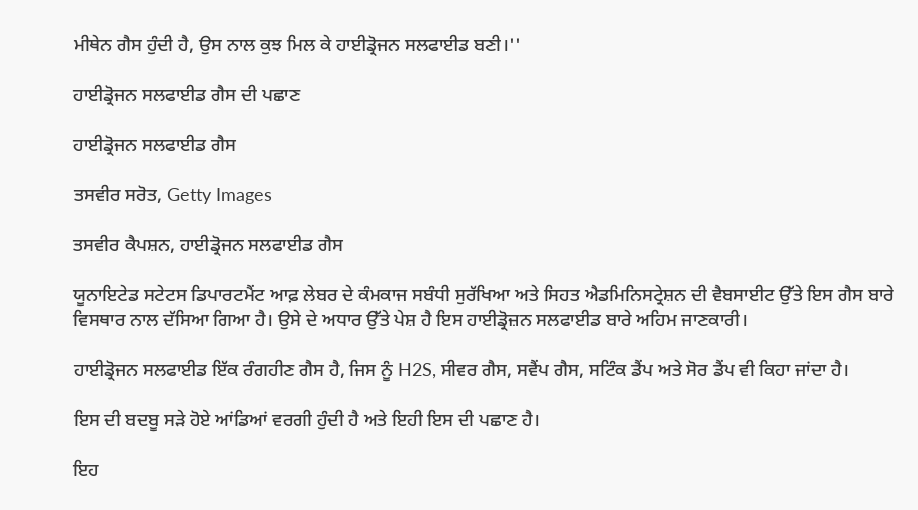ਮੀਥੇਨ ਗੈਸ ਹੁੰਦੀ ਹੈ, ਉਸ ਨਾਲ ਕੁਝ ਮਿਲ ਕੇ ਹਾਈਡ੍ਰੋਜਨ ਸਲਫਾਈਡ ਬਣੀ।''

ਹਾਈਡ੍ਰੋਜਨ ਸਲਫਾਈਡ ਗੈਸ ਦੀ ਪਛਾਣ

ਹਾਈਡ੍ਰੋਜਨ ਸਲਫਾਈਡ ਗੈਸ

ਤਸਵੀਰ ਸਰੋਤ, Getty Images

ਤਸਵੀਰ ਕੈਪਸ਼ਨ, ਹਾਈਡ੍ਰੋਜਨ ਸਲਫਾਈਡ ਗੈਸ

ਯੂਨਾਇਟੇਡ ਸਟੇਟਸ ਡਿਪਾਰਟਮੈਂਟ ਆਫ਼ ਲੇਬਰ ਦੇ ਕੰਮਕਾਜ ਸਬੰਧੀ ਸੁਰੱਖਿਆ ਅਤੇ ਸਿਹਤ ਐਡਮਿਨਿਸਟ੍ਰੇਸ਼ਨ ਦੀ ਵੈਬਸਾਈਟ ਉੱਤੇ ਇਸ ਗੈਸ ਬਾਰੇ ਵਿਸਥਾਰ ਨਾਲ ਦੱਸਿਆ ਗਿਆ ਹੈ। ਉਸੇ ਦੇ ਅਧਾਰ ਉੱਤੇ ਪੇਸ਼ ਹੈ ਇਸ ਹਾਈਡ੍ਰੋਜ਼ਨ ਸਲਫਾਈਡ ਬਾਰੇ ਅਹਿਮ ਜਾਣਕਾਰੀ।

ਹਾਈਡ੍ਰੋਜਨ ਸਲਫਾਈਡ ਇੱਕ ਰੰਗਹੀਣ ਗੈਸ ਹੈ, ਜਿਸ ਨੂੰ H2S, ਸੀਵਰ ਗੈਸ, ਸਵੈਂਪ ਗੈਸ, ਸਟਿੰਕ ਡੈਂਪ ਅਤੇ ਸੋਰ ਡੈਂਪ ਵੀ ਕਿਹਾ ਜਾਂਦਾ ਹੈ।

ਇਸ ਦੀ ਬਦਬੂ ਸੜੇ ਹੋਏ ਆਂਡਿਆਂ ਵਰਗੀ ਹੁੰਦੀ ਹੈ ਅਤੇ ਇਹੀ ਇਸ ਦੀ ਪਛਾਣ ਹੈ।

ਇਹ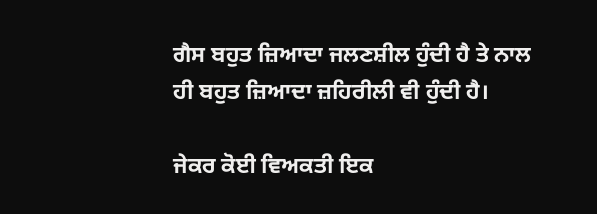ਗੈਸ ਬਹੁਤ ਜ਼ਿਆਦਾ ਜਲਣਸ਼ੀਲ ਹੁੰਦੀ ਹੈ ਤੇ ਨਾਲ ਹੀ ਬਹੁਤ ਜ਼ਿਆਦਾ ਜ਼ਹਿਰੀਲੀ ਵੀ ਹੁੰਦੀ ਹੈ।

ਜੇਕਰ ਕੋਈ ਵਿਅਕਤੀ ਇਕ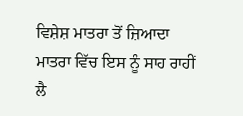ਵਿਸ਼ੇਸ਼ ਮਾਤਰਾ ਤੋਂ ਜ਼ਿਆਦਾ ਮਾਤਰਾ ਵਿੱਚ ਇਸ ਨੂੰ ਸਾਹ ਰਾਹੀਂ ਲੈ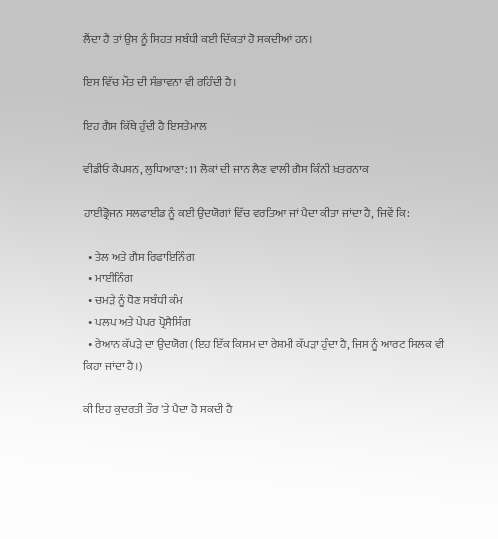ਲੈਂਦਾ ਹੈ ਤਾਂ ਉਸ ਨੂੰ ਸਿਹਤ ਸਬੰਧੀ ਕਈ ਦਿੱਕਤਾਂ ਹੋ ਸਕਦੀਆਂ ਹਨ।

ਇਸ ਵਿੱਚ ਮੌਤ ਦੀ ਸੰਭਾਵਨਾ ਵੀ ਰਹਿੰਦੀ ਹੈ।

ਇਹ ਗੈਸ ਕਿੱਥੇ ਹੁੰਦੀ ਹੈ ਇਸਤੇਮਾਲ

ਵੀਡੀਓ ਕੈਪਸ਼ਨ, ਲੁਧਿਆਣਾ: 11 ਲੋਕਾਂ ਦੀ ਜਾਨ ਲੈਣ ਵਾਲੀ ਗੈਸ ਕਿੰਨੀ ਖ਼ਤਰਨਾਕ

ਹਾਈਡ੍ਰੋਜਨ ਸਲਫਾਈਡ ਨੂੰ ਕਈ ਉਦਯੋਗਾਂ ਵਿੱਚ ਵਰਤਿਆ ਜਾਂ ਪੈਦਾ ਕੀਤਾ ਜਾਂਦਾ ਹੈ, ਜਿਵੇਂ ਕਿ:

  • ਤੇਲ ਅਤੇ ਗੈਸ ਰਿਫਾਇਨਿੰਗ
  • ਮਾਈਨਿੰਗ
  • ਚਮੜੇ ਨੂੰ ਧੋਣ ਸਬੰਧੀ ਕੰਮ
  • ਪਲਪ ਅਤੇ ਪੇਪਰ ਪ੍ਰੋਸੈਸਿੰਗ
  • ਰੇਆਨ ਕੱਪੜੇ ਦਾ ਉਦਯੋਗ (ਇਹ ਇੱਕ ਕਿਸਮ ਦਾ ਰੇਸ਼ਮੀ ਕੱਪੜਾ ਹੁੰਦਾ ਹੈ, ਜਿਸ ਨੂੰ ਆਰਟ ਸਿਲਕ ਵੀ ਕਿਹਾ ਜਾਂਦਾ ਹੈ।)

ਕੀ ਇਹ ਕੁਦਰਤੀ ਤੌਰ 'ਤੇ ਪੈਦਾ ਹੋ ਸਕਦੀ ਹੈ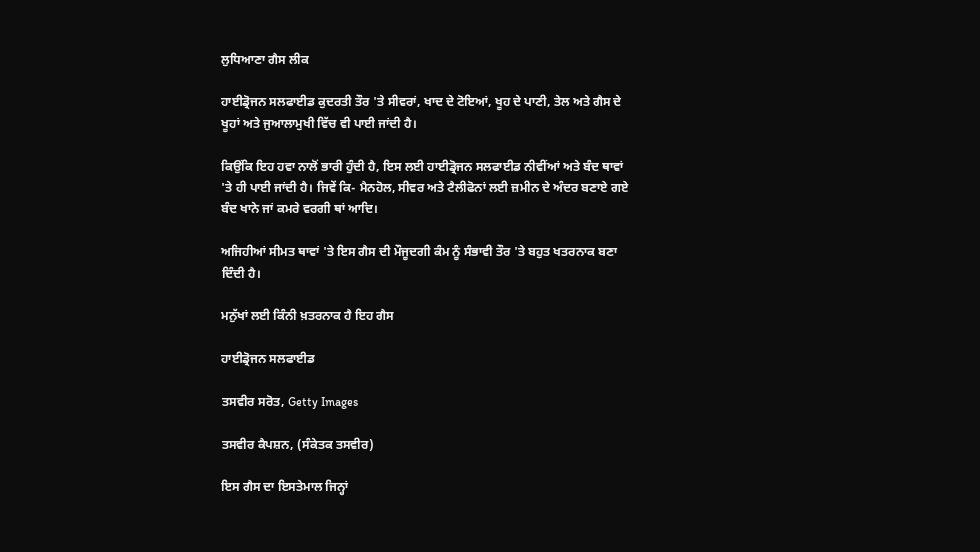ਲੁਧਿਆਣਾ ਗੈਸ ਲੀਕ

ਹਾਈਡ੍ਰੋਜਨ ਸਲਫਾਈਡ ਕੁਦਰਤੀ ਤੌਰ 'ਤੇ ਸੀਵਰਾਂ, ਖਾਦ ਦੇ ਟੋਇਆਂ, ਖੂਹ ਦੇ ਪਾਣੀ, ਤੇਲ ਅਤੇ ਗੈਸ ਦੇ ਖੂਹਾਂ ਅਤੇ ਜੁਆਲਾਮੁਖੀ ਵਿੱਚ ਵੀ ਪਾਈ ਜਾਂਦੀ ਹੈ।

ਕਿਉਂਕਿ ਇਹ ਹਵਾ ਨਾਲੋਂ ਭਾਰੀ ਹੁੰਦੀ ਹੈ, ਇਸ ਲਈ ਹਾਈਡ੍ਰੋਜਨ ਸਲਫਾਈਡ ਨੀਵੀਂਆਂ ਅਤੇ ਬੰਦ ਥਾਵਾਂ 'ਤੇ ਹੀ ਪਾਈ ਜਾਂਦੀ ਹੈ। ਜਿਵੇਂ ਕਿ- ਮੈਨਹੋਲ, ਸੀਵਰ ਅਤੇ ਟੈਲੀਫੋਨਾਂ ਲਈ ਜ਼ਮੀਨ ਦੇ ਅੰਦਰ ਬਣਾਏ ਗਏ ਬੰਦ ਖਾਨੇ ਜਾਂ ਕਮਰੇ ਵਰਗੀ ਥਾਂ ਆਦਿ।

ਅਜਿਹੀਆਂ ਸੀਮਤ ਥਾਵਾਂ 'ਤੇ ਇਸ ਗੈਸ ਦੀ ਮੌਜੂਦਗੀ ਕੰਮ ਨੂੰ ਸੰਭਾਵੀ ਤੌਰ 'ਤੇ ਬਹੁਤ ਖਤਰਨਾਕ ਬਣਾ ਦਿੰਦੀ ਹੈ।

ਮਨੁੱਖਾਂ ਲਈ ਕਿੰਨੀ ਖ਼ਤਰਨਾਕ ਹੈ ਇਹ ਗੈਸ

ਹਾਈਡ੍ਰੋਜਨ ਸਲਫਾਈਡ

ਤਸਵੀਰ ਸਰੋਤ, Getty Images

ਤਸਵੀਰ ਕੈਪਸ਼ਨ, (ਸੰਕੇਤਕ ਤਸਵੀਰ)

ਇਸ ਗੈਸ ਦਾ ਇਸਤੇਮਾਲ ਜਿਨ੍ਹਾਂ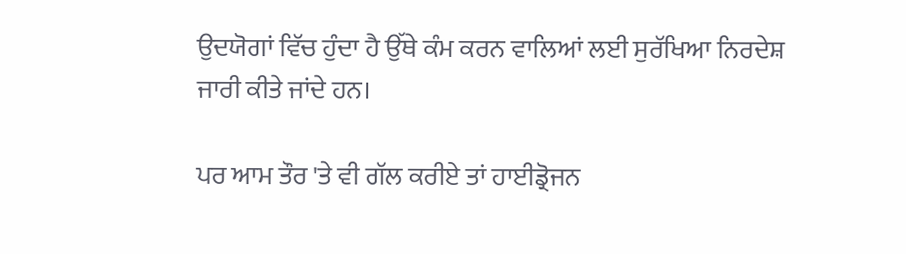ਉਦਯੋਗਾਂ ਵਿੱਚ ਹੁੰਦਾ ਹੈ ਉੱਥੇ ਕੰਮ ਕਰਨ ਵਾਲਿਆਂ ਲਈ ਸੁਰੱਖਿਆ ਨਿਰਦੇਸ਼ ਜਾਰੀ ਕੀਤੇ ਜਾਂਦੇ ਹਨ।

ਪਰ ਆਮ ਤੌਰ 'ਤੇ ਵੀ ਗੱਲ ਕਰੀਏ ਤਾਂ ਹਾਈਡ੍ਰੋਜਨ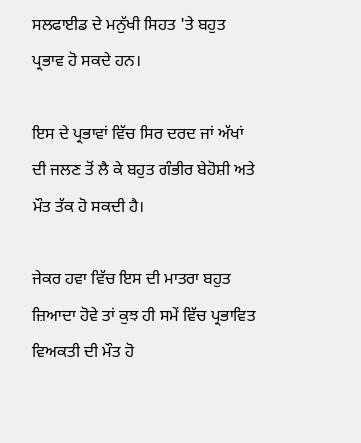ਸਲਫਾਈਡ ਦੇ ਮਨੁੱਖੀ ਸਿਹਤ 'ਤੇ ਬਹੁਤ ਪ੍ਰਭਾਵ ਹੋ ਸਕਦੇ ਹਨ।

ਇਸ ਦੇ ਪ੍ਰਭਾਵਾਂ ਵਿੱਚ ਸਿਰ ਦਰਦ ਜਾਂ ਅੱਖਾਂ ਦੀ ਜਲਣ ਤੋਂ ਲੈ ਕੇ ਬਹੁਤ ਗੰਭੀਰ ਬੇਹੋਸ਼ੀ ਅਤੇ ਮੌਤ ਤੱਕ ਹੋ ਸਕਦੀ ਹੈ।

ਜੇਕਰ ਹਵਾ ਵਿੱਚ ਇਸ ਦੀ ਮਾਤਰਾ ਬਹੁਤ ਜ਼ਿਆਦਾ ਹੋਵੇ ਤਾਂ ਕੁਝ ਹੀ ਸਮੇਂ ਵਿੱਚ ਪ੍ਰਭਾਵਿਤ ਵਿਅਕਤੀ ਦੀ ਮੌਤ ਹੋ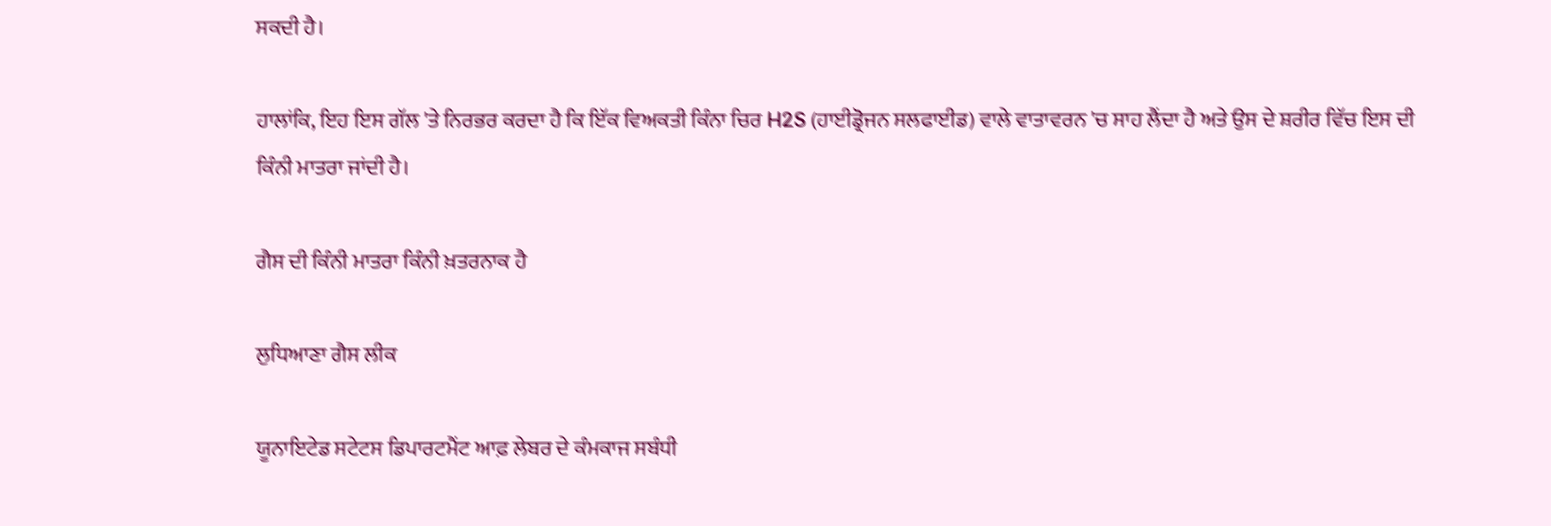ਸਕਦੀ ਹੈ।

ਹਾਲਾਂਕਿ, ਇਹ ਇਸ ਗੱਲ 'ਤੇ ਨਿਰਭਰ ਕਰਦਾ ਹੈ ਕਿ ਇੱਕ ਵਿਅਕਤੀ ਕਿੰਨਾ ਚਿਰ H2S (ਹਾਈਡ੍ਰੋਜਨ ਸਲਫਾਈਡ) ਵਾਲੇ ਵਾਤਾਵਰਨ 'ਚ ਸਾਹ ਲੈਂਦਾ ਹੈ ਅਤੇ ਉਸ ਦੇ ਸ਼ਰੀਰ ਵਿੱਚ ਇਸ ਦੀ ਕਿੰਨੀ ਮਾਤਰਾ ਜਾਂਦੀ ਹੈ।

ਗੈਸ ਦੀ ਕਿੰਨੀ ਮਾਤਰਾ ਕਿੰਨੀ ਖ਼ਤਰਨਾਕ ਹੈ

ਲੁਧਿਆਣਾ ਗੈਸ ਲੀਕ

ਯੂਨਾਇਟੇਡ ਸਟੇਟਸ ਡਿਪਾਰਟਮੈਂਟ ਆਫ਼ ਲੇਬਰ ਦੇ ਕੰਮਕਾਜ ਸਬੰਧੀ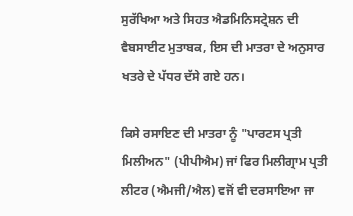ਸੁਰੱਖਿਆ ਅਤੇ ਸਿਹਤ ਐਡਮਿਨਿਸਟ੍ਰੇਸ਼ਨ ਦੀ ਵੈਬਸਾਈਟ ਮੁਤਾਬਕ, ਇਸ ਦੀ ਮਾਤਰਾ ਦੇ ਅਨੁਸਾਰ ਖਤਰੇ ਦੇ ਪੱਧਰ ਦੱਸੇ ਗਏ ਹਨ।

ਕਿਸੇ ਰਸਾਇਣ ਦੀ ਮਾਤਰਾ ਨੂੰ "ਪਾਰਟਸ ਪ੍ਰਤੀ ਮਿਲੀਅਨ" (ਪੀਪੀਐਮ) ਜਾਂ ਫਿਰ ਮਿਲੀਗ੍ਰਾਮ ਪ੍ਰਤੀ ਲੀਟਰ (ਐਮਜੀ/ਐਲ) ਵਜੋਂ ਵੀ ਦਰਸਾਇਆ ਜਾ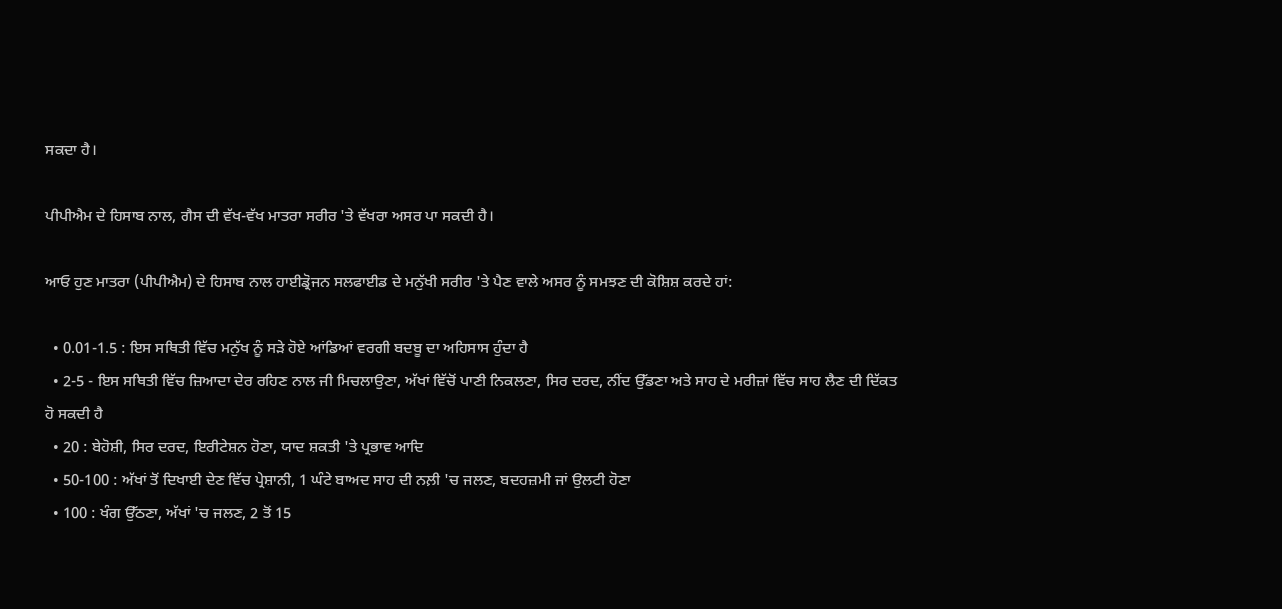ਸਕਦਾ ਹੈ।

ਪੀਪੀਐਮ ਦੇ ਹਿਸਾਬ ਨਾਲ, ਗੈਸ ਦੀ ਵੱਖ-ਵੱਖ ਮਾਤਰਾ ਸਰੀਰ 'ਤੇ ਵੱਖਰਾ ਅਸਰ ਪਾ ਸਕਦੀ ਹੈ।

ਆਓ ਹੁਣ ਮਾਤਰਾ (ਪੀਪੀਐਮ) ਦੇ ਹਿਸਾਬ ਨਾਲ ਹਾਈਡ੍ਰੋਜਨ ਸਲਫਾਈਡ ਦੇ ਮਨੁੱਖੀ ਸਰੀਰ 'ਤੇ ਪੈਣ ਵਾਲੇ ਅਸਰ ਨੂੰ ਸਮਝਣ ਦੀ ਕੋਸ਼ਿਸ਼ ਕਰਦੇ ਹਾਂ:

  • 0.01-1.5 : ਇਸ ਸਥਿਤੀ ਵਿੱਚ ਮਨੁੱਖ ਨੂੰ ਸੜੇ ਹੋਏ ਆਂਡਿਆਂ ਵਰਗੀ ਬਦਬੂ ਦਾ ਅਹਿਸਾਸ ਹੁੰਦਾ ਹੈ
  • 2-5 - ਇਸ ਸਥਿਤੀ ਵਿੱਚ ਜ਼ਿਆਦਾ ਦੇਰ ਰਹਿਣ ਨਾਲ ਜੀ ਮਿਚਲਾਉਣਾ, ਅੱਖਾਂ ਵਿੱਚੋਂ ਪਾਣੀ ਨਿਕਲਣਾ, ਸਿਰ ਦਰਦ, ਨੀਂਦ ਉੱਡਣਾ ਅਤੇ ਸਾਹ ਦੇ ਮਰੀਜ਼ਾਂ ਵਿੱਚ ਸਾਹ ਲੈਣ ਦੀ ਦਿੱਕਤ ਹੋ ਸਕਦੀ ਹੈ
  • 20 : ਬੇਹੋਸ਼ੀ, ਸਿਰ ਦਰਦ, ਇਰੀਟੇਸ਼ਨ ਹੋਣਾ, ਯਾਦ ਸ਼ਕਤੀ 'ਤੇ ਪ੍ਰਭਾਵ ਆਦਿ
  • 50-100 : ਅੱਖਾਂ ਤੋਂ ਦਿਖਾਈ ਦੇਣ ਵਿੱਚ ਪ੍ਰੇਸ਼ਾਨੀ, 1 ਘੰਟੇ ਬਾਅਦ ਸਾਹ ਦੀ ਨਲ਼ੀ 'ਚ ਜਲਣ, ਬਦਹਜ਼ਮੀ ਜਾਂ ਉਲਟੀ ਹੋਣਾ
  • 100 : ਖੰਗ ਉੱਠਣਾ, ਅੱਖਾਂ 'ਚ ਜਲਣ, 2 ਤੋਂ 15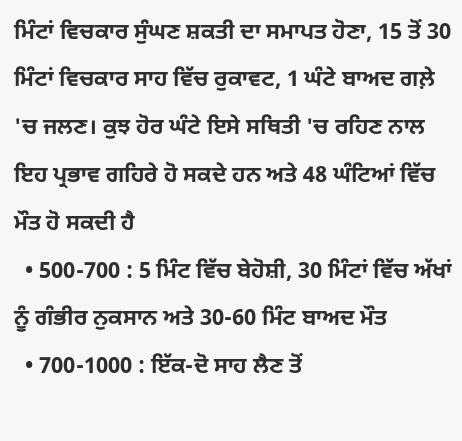ਮਿੰਟਾਂ ਵਿਚਕਾਰ ਸੁੰਘਣ ਸ਼ਕਤੀ ਦਾ ਸਮਾਪਤ ਹੋਣਾ, 15 ਤੋਂ 30 ਮਿੰਟਾਂ ਵਿਚਕਾਰ ਸਾਹ ਵਿੱਚ ਰੁਕਾਵਟ, 1 ਘੰਟੇ ਬਾਅਦ ਗਲ਼ੇ 'ਚ ਜਲਣ। ਕੁਝ ਹੋਰ ਘੰਟੇ ਇਸੇ ਸਥਿਤੀ 'ਚ ਰਹਿਣ ਨਾਲ ਇਹ ਪ੍ਰਭਾਵ ਗਹਿਰੇ ਹੋ ਸਕਦੇ ਹਨ ਅਤੇ 48 ਘੰਟਿਆਂ ਵਿੱਚ ਮੌਤ ਹੋ ਸਕਦੀ ਹੈ
  • 500-700 : 5 ਮਿੰਟ ਵਿੱਚ ਬੇਹੋਸ਼ੀ, 30 ਮਿੰਟਾਂ ਵਿੱਚ ਅੱਖਾਂ ਨੂੰ ਗੰਭੀਰ ਨੁਕਸਾਨ ਅਤੇ 30-60 ਮਿੰਟ ਬਾਅਦ ਮੌਤ
  • 700-1000 : ਇੱਕ-ਦੋ ਸਾਹ ਲੈਣ ਤੋਂ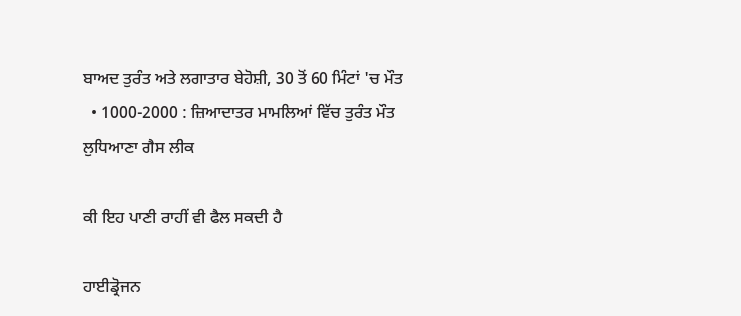ਬਾਅਦ ਤੁਰੰਤ ਅਤੇ ਲਗਾਤਾਰ ਬੇਹੋਸ਼ੀ, 30 ਤੋਂ 60 ਮਿੰਟਾਂ 'ਚ ਮੌਤ
  • 1000-2000 : ਜ਼ਿਆਦਾਤਰ ਮਾਮਲਿਆਂ ਵਿੱਚ ਤੁਰੰਤ ਮੌਤ
ਲੁਧਿਆਣਾ ਗੈਸ ਲੀਕ

ਕੀ ਇਹ ਪਾਣੀ ਰਾਹੀਂ ਵੀ ਫੈਲ ਸਕਦੀ ਹੈ

ਹਾਈਡ੍ਰੋਜਨ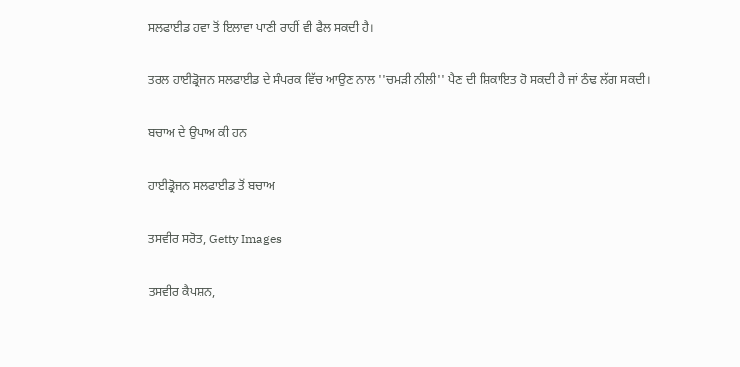ਸਲਫਾਈਡ ਹਵਾ ਤੋਂ ਇਲਾਵਾ ਪਾਣੀ ਰਾਹੀਂ ਵੀ ਫੈਲ ਸਕਦੀ ਹੈ।

ਤਰਲ ਹਾਈਡ੍ਰੋਜਨ ਸਲਫਾਈਡ ਦੇ ਸੰਪਰਕ ਵਿੱਚ ਆਉਣ ਨਾਲ ''ਚਮੜੀ ਨੀਲੀ'' ਪੈਣ ਦੀ ਸ਼ਿਕਾਇਤ ਹੋ ਸਕਦੀ ਹੈ ਜਾਂ ਠੰਢ ਲੱਗ ਸਕਦੀ।

ਬਚਾਅ ਦੇ ਉਪਾਅ ਕੀ ਹਨ

ਹਾਈਡ੍ਰੋਜਨ ਸਲਫਾਈਡ ਤੋਂ ਬਚਾਅ

ਤਸਵੀਰ ਸਰੋਤ, Getty Images

ਤਸਵੀਰ ਕੈਪਸ਼ਨ,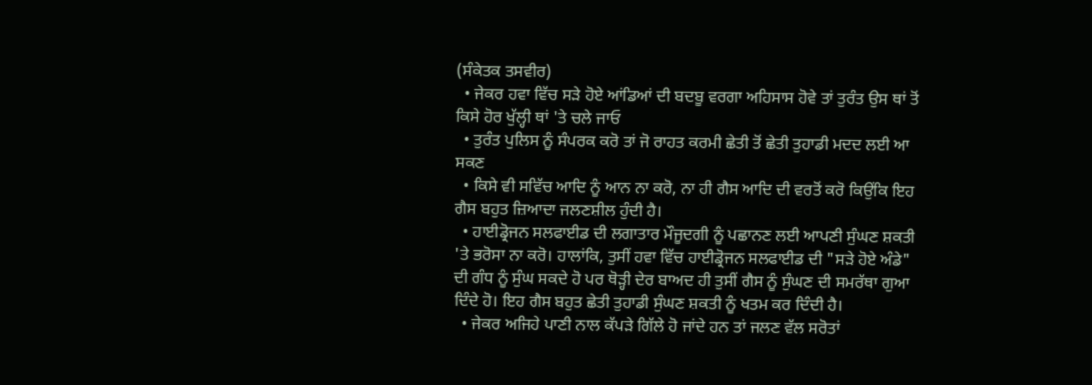(ਸੰਕੇਤਕ ਤਸਵੀਰ)
  • ਜੇਕਰ ਹਵਾ ਵਿੱਚ ਸੜੇ ਹੋਏ ਆਂਡਿਆਂ ਦੀ ਬਦਬੂ ਵਰਗਾ ਅਹਿਸਾਸ ਹੋਵੇ ਤਾਂ ਤੁਰੰਤ ਉਸ ਥਾਂ ਤੋਂ ਕਿਸੇ ਹੋਰ ਖੁੱਲ੍ਹੀ ਥਾਂ 'ਤੇ ਚਲੇ ਜਾਓ
  • ਤੁਰੰਤ ਪੁਲਿਸ ਨੂੰ ਸੰਪਰਕ ਕਰੋ ਤਾਂ ਜੋ ਰਾਹਤ ਕਰਮੀ ਛੇਤੀ ਤੋਂ ਛੇਤੀ ਤੁਹਾਡੀ ਮਦਦ ਲਈ ਆ ਸਕਣ
  • ਕਿਸੇ ਵੀ ਸਵਿੱਚ ਆਦਿ ਨੂੰ ਆਨ ਨਾ ਕਰੋ, ਨਾ ਹੀ ਗੈਸ ਆਦਿ ਦੀ ਵਰਤੋਂ ਕਰੋ ਕਿਉਂਕਿ ਇਹ ਗੈਸ ਬਹੁਤ ਜ਼ਿਆਦਾ ਜਲਣਸ਼ੀਲ ਹੁੰਦੀ ਹੈ।
  • ਹਾਈਡ੍ਰੋਜਨ ਸਲਫਾਈਡ ਦੀ ਲਗਾਤਾਰ ਮੌਜੂਦਗੀ ਨੂੰ ਪਛਾਨਣ ਲਈ ਆਪਣੀ ਸੁੰਘਣ ਸ਼ਕਤੀ 'ਤੇ ਭਰੋਸਾ ਨਾ ਕਰੋ। ਹਾਲਾਂਕਿ, ਤੁਸੀਂ ਹਵਾ ਵਿੱਚ ਹਾਈਡ੍ਰੋਜਨ ਸਲਫਾਈਡ ਦੀ "ਸੜੇ ਹੋਏ ਅੰਡੇ" ਦੀ ਗੰਧ ਨੂੰ ਸੁੰਘ ਸਕਦੇ ਹੋ ਪਰ ਥੋੜ੍ਹੀ ਦੇਰ ਬਾਅਦ ਹੀ ਤੁਸੀਂ ਗੈਸ ਨੂੰ ਸੁੰਘਣ ਦੀ ਸਮਰੱਥਾ ਗੁਆ ਦਿੰਦੇ ਹੋ। ਇਹ ਗੈਸ ਬਹੁਤ ਛੇਤੀ ਤੁਹਾਡੀ ਸੁੰਘਣ ਸ਼ਕਤੀ ਨੂੰ ਖਤਮ ਕਰ ਦਿੰਦੀ ਹੈ।
  • ਜੇਕਰ ਅਜਿਹੇ ਪਾਣੀ ਨਾਲ ਕੱਪੜੇ ਗਿੱਲੇ ਹੋ ਜਾਂਦੇ ਹਨ ਤਾਂ ਜਲਣ ਵੱਲ ਸਰੋਤਾਂ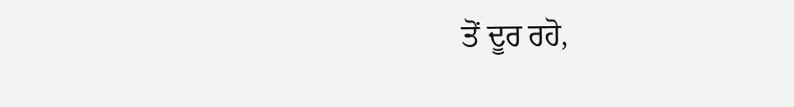ਤੋਂ ਦੂਰ ਰਹੋ,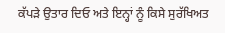ਕੱਪੜੇ ਉਤਾਰ ਦਿਓ ਅਤੇ ਇਨ੍ਹਾਂ ਨੂੰ ਕਿਸੇ ਸੁਰੱਖਿਅਤ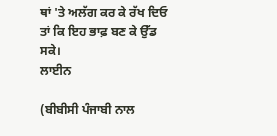ਥਾਂ 'ਤੇ ਅਲੱਗ ਕਰ ਕੇ ਰੱਖ ਦਿਓ ਤਾਂ ਕਿ ਇਹ ਭਾਫ਼ ਬਣ ਕੇ ਉੱਡ ਸਕੇ।
ਲਾਈਨ

(ਬੀਬੀਸੀ ਪੰਜਾਬੀ ਨਾਲ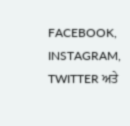FACEBOOK, INSTAGRAM, TWITTER ਅਤੇ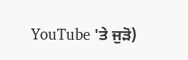YouTube 'ਤੇ ਜੁੜੋ)